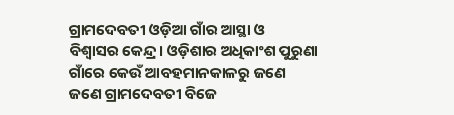ଗ୍ରାମଦେବତୀ ଓଡ଼ିଆ ଗାଁର ଆସ୍ଥା ଓ ବିଶ୍ବାସର କେନ୍ଦ୍ର। ଓଡ଼ିଶାର ଅଧିକାଂଶ ପୁରୁଣା ଗାଁରେ କେଉଁ ଆବହମାନକାଳରୁ ଜଣେ ଜଣେ ଗ୍ରାମଦେବତୀ ବିଜେ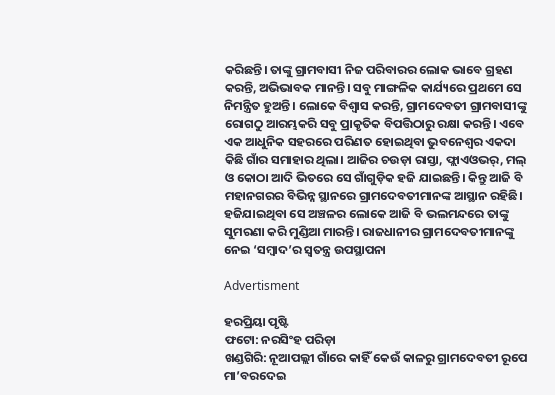କରିଛନ୍ତି। ତାଙ୍କୁ ଗ୍ରାମବାସୀ ନିଜ ପରିବାରର ଲୋକ ଭାବେ ଗ୍ରହଣ କରନ୍ତି, ଅଭିଭାବକ ମାନନ୍ତି। ସବୁ ମାଙ୍ଗଳିକ କାର୍ଯ୍ୟରେ ପ୍ରଥମେ ସେ ନିମନ୍ତ୍ରିତ ହୁଅନ୍ତି। ଲୋକେ ବିଶ୍ବାସ କରନ୍ତି, ଗ୍ରାମଦେବତୀ ଗ୍ରାମବାସୀଙ୍କୁ ରୋଗଠୁ ଆରମ୍ଭକରି ସବୁ ପ୍ର‌ାକୃତିକ ବିପତ୍ତିଠାରୁ ରକ୍ଷା କରନ୍ତି। ଏବେ ଏକ ଆଧୁନିକ ସହରରେ ପରିଣତ ହୋଇଥିବା ଭୁବନେଶ୍ବର ଏକଦା କିଛି ଗାଁର ସମାହାର ଥିଲା। ଆଜିର ଚଉଡ଼ା ରାସ୍ତା, ଫ୍ଲାଏଓଭର୍‌, ମଲ୍‌ ଓ କୋଠା ଆଦି ଭିତରେ ସେ ଗାଁଗୁଡ଼ିକ ହଜି ଯାଇଛନ୍ତି। କିନ୍ତୁ ଆଜି ବି ମହାନଗରର ବିଭିନ୍ନ ସ୍ଥାନରେ ଗ୍ରାମଦେବତୀମାନଙ୍କ ଆସ୍ଥାନ ରହିଛି। ହଜିଯାଇଥିବା ସେ ଅଞ୍ଚଳର ଲୋକେ ଆଜି ବି ଭଲମନ୍ଦରେ ତାଙ୍କୁ ସୁମରଣା କରି ମୁଣ୍ଡିଆ ମାରନ୍ତି। ରାଜଧାନୀର ଗ୍ରାମଦେବତୀମାନଙ୍କୁ ନେଇ ‘ସମ୍ବାଦ’ର ସ୍ବତନ୍ତ୍ର ଉପସ୍ଥାପନା

Advertisment

ହରପ୍ରିୟା ପୃଷ୍ଟି
ଫଟୋ: ନରସିଂହ ପରିଡ଼ା
ଖଣ୍ଡଗିରି: ନୂଆପଲ୍ଲୀ ଗାଁରେ କାହିଁ କେଉଁ କାଳରୁ ଗ୍ରାମଦେବତୀ ରୂପେ ମା’ବରଦେଇ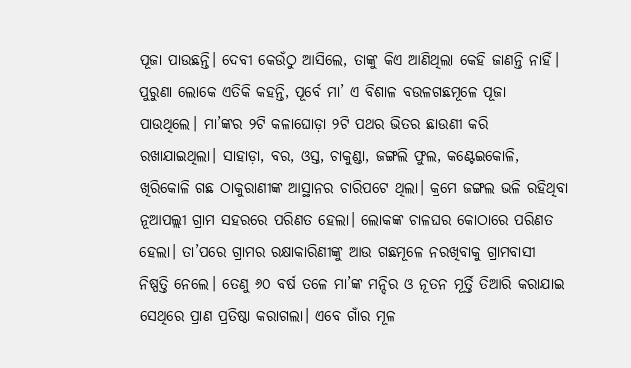ପୂଜା ପାଉଛନ୍ତି। ଦେବୀ କେଉଁଠୁ ଆସି‌ଲେ, ତାଙ୍କୁ କିଏ ଆଣିଥିଲା କେହି ଜାଣନ୍ତି ନାହିଁ। ପୁରୁଣା ଲୋକେ ଏତିକି କହନ୍ତି, ପୂର୍ବେ ମା’ ଏ ବିଶାଳ ବଉଳଗଛମୂଳେ ପୂଜା ପାଉଥିଲେ। ମା’ଙ୍କର ୨ଟି କଳାଘୋଡ଼‌ା ୨ଟି ପଥର ଭିତର ଛାଉଣୀ କରି ରଖାଯାଇଥିଲା। ସାହାଡ଼ା, ବର, ଓସ୍ତ, ଚାକୁଣ୍ଡା, ଜଙ୍ଗଲି ଫୁଲ, କଣ୍ଟେଇକୋଳି, ଖିରିକୋଳି ଗଛ ଠାକୁରାଣୀଙ୍କ ଆସ୍ଥାନର ଚାରିପଟେ ଥିଲା। କ୍ରମେ ଜଙ୍ଗଲ ଭଳି ରହିଥିବା ନୂଆପଲ୍ଲୀ ଗ୍ରାମ ସହରରେ ପରିଣତ ହେଲା। ଲୋକଙ୍କ ଚାଳଘର କୋଠାରେ ପରିଣତ ହେଲା। ତା’ପରେ ଗ୍ରାମର ରକ୍ଷାକାରିଣୀଙ୍କୁ ଆଉ ଗଛମୂଳେ ନରଖିବାକୁ ଗ୍ରାମବାସୀ ନିଷ୍ପତ୍ତି ନେଲେ। ତେଣୁ ୬୦ ବର୍ଷ ତଳେ ମା’ଙ୍କ ମନ୍ଦିର ଓ ନୂତନ ମୂର୍ତ୍ତି ତିଆରି କରାଯାଇ ସେଥିରେ ପ୍ରାଣ ପ୍ରତିଷ୍ଠା କରାଗଲା। ଏବେ ଗାଁର ମୂଳ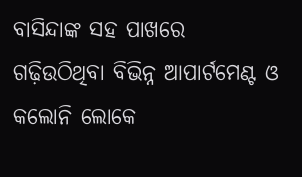ବାସିନ୍ଦାଙ୍କ ସହ ପାଖରେ ଗଢ଼ିଉଠିଥିବା ବିଭିନ୍ନ ଆପାର୍ଟମେଣ୍ଟ ଓ କଲୋନି ଲୋକେ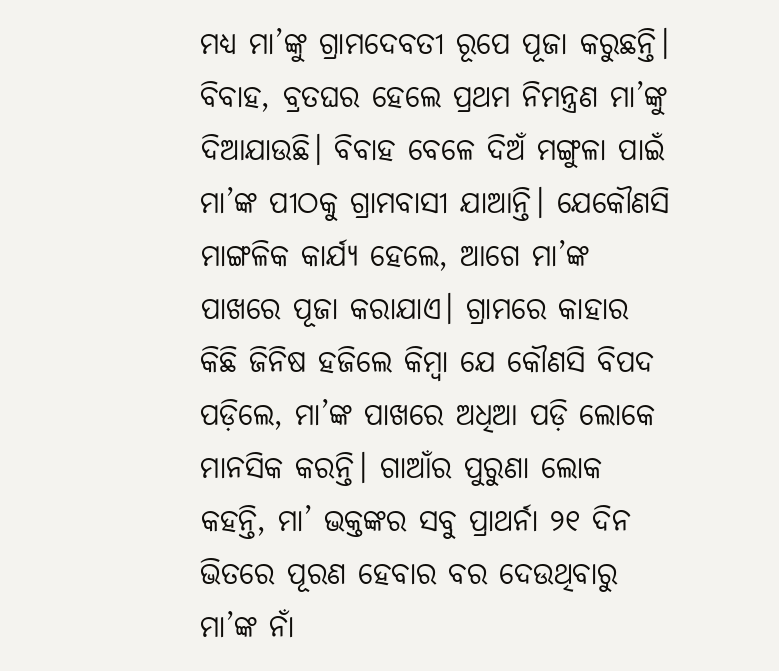ମଧ୍ୟ ମା’ଙ୍କୁ ଗ୍ରାମଦେବତୀ ରୂପେ ପୂଜା କରୁଛନ୍ତି। ବିବାହ, ବ୍ରତଘର ହେଲେ ପ୍ରଥମ ନିମନ୍ତ୍ରଣ ମା’ଙ୍କୁ ଦିଆଯାଉଛି। ବିବାହ ବେଳେ ଦିଅଁ ମଙ୍ଗୁଳା ପାଇଁ ମା’ଙ୍କ ପୀଠକୁ ଗ୍ରାମବାସୀ ଯାଆନ୍ତି। ଯେକୌଣସି ମାଙ୍ଗଳିକ କାର୍ଯ୍ୟ ହେଲେ, ଆଗେ ମା’ଙ୍କ ପାଖରେ ପୂଜା କରାଯା‌ଏ। ଗ୍ରାମରେ କାହାର କିଛି ଜିନିଷ ହଜିଲେ କିମ୍ବା ଯେ କୌଣସି ବିପଦ ପଡ଼ିଲେ, ମା’ଙ୍କ ପାଖରେ ଅଧିଆ ପଡ଼ି ଲୋକେ ମାନସିକ କରନ୍ତି। ଗାଆଁର ପୁରୁଣା ଲୋକ କହନ୍ତି, ମା’ ଭକ୍ତଙ୍କର ସବୁ ପ୍ରାଥର୍ନା ୨୧ ଦିନ ଭିତରେ ପୂରଣ ହେବାର ବର ଦେଉଥିବାରୁ ମା’ଙ୍କ ନାଁ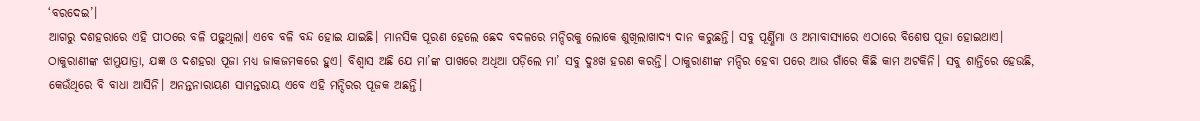‘ବରଦେଇ’।
ଆଗରୁ ଦଶହରାରେ ଏହି ପୀଠରେ ବଳି ପଢ଼ୁଥିଲା। ଏବେ ବଳି ବନ୍ଦ ହୋଇ ଯାଇଛି। ମାନସିକ ପୂରଣ ହେଲେ ଛେଦ ବଦଳରେ ମନ୍ଦିରକୁ ଲୋକେ ଶୁଖିଲାଖାଦ୍ୟ ଦାନ କରୁଛନ୍ତି। ସବୁ ପୂର୍ଣ୍ଣିମା ଓ ଅମାବାସ୍ୟାରେ ଏଠାରେ ବିଶେଷ ପୂଜା ହୋଇଥାଏ। ଠାକୁରାଣୀଙ୍କ ଝାମୁଯାତ୍ରା, ଯଜ୍ଞ ଓ ଦଶହରା ପୂଜା ମଧ୍ୟ ଜାକଜମକରେ ହୁଏ। ବିଶ୍ବାସ ଅଛି ଯେ ମା’ଙ୍କ ପାଖରେ ଅଧିଆ ପଡ଼ିଲେ ମ‌ା’ ସବୁ ଦୁଃଖ ହରଣ କରନ୍ତି। ଠାକୁରାଣୀଙ୍କ ମନ୍ଦିର ହେବା ପରେ ଆଉ ଗାଁରେ କିଛି କାମ ଅଟକିନି। ସବୁ ଶାନ୍ତିରେ ହେଉଛି, କେଉଁଥିରେ ବି ବାଧା ଆସିନି। ଅନନ୍ତନାରାୟଣ ସାମନ୍ତରାୟ ଏବେ ଏହି ମନ୍ଦିରର ପୂଜକ ଅଛନ୍ତି।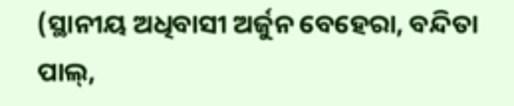(ସ୍ଥାନୀୟ ଅଧିବାସୀ ଅର୍ଜୁନ ବେହେରା, ବନ୍ଦିତା ପାଲ୍‌,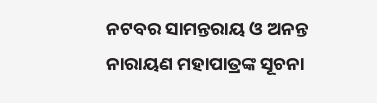ନଟବର ସାମନ୍ତରାୟ ଓ ଅନନ୍ତ ନାରାୟଣ ମହାପାତ୍ରଙ୍କ ସୂଚନା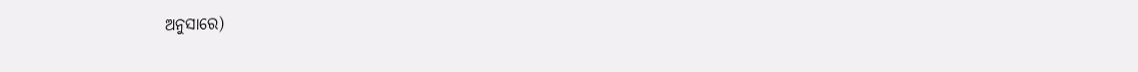ଅନୁସାରେ)